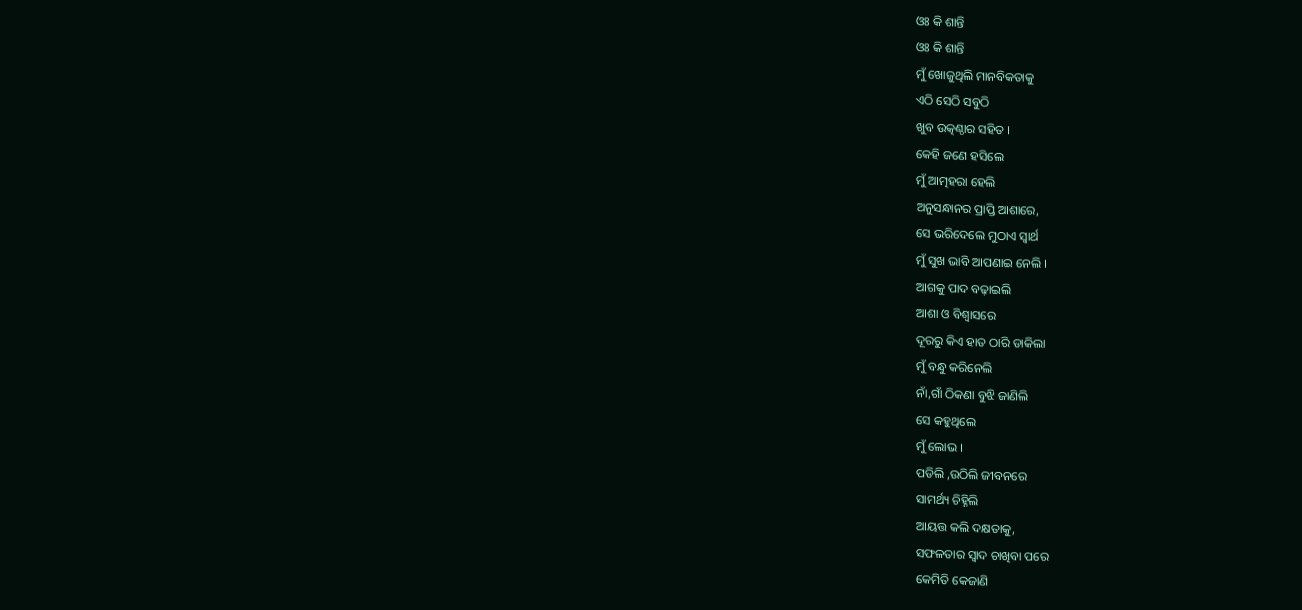ଓଃ କି ଶାନ୍ତି
ଓଃ କି ଶାନ୍ତି
ମୁଁ ଖୋଜୁଥିଲି ମାନବିକତାକୁ
ଏଠି ସେଠି ସବୁଠି
ଖୁବ ଉତ୍କଣ୍ଠାର ସହିତ ।
କେହି ଜଣେ ହସିଲେ
ମୁଁ ଆତ୍ମହରା ହେଲି
ଅନୁସନ୍ଧାନର ପ୍ରାପ୍ତି ଆଶାରେ,
ସେ ଭରିଦେଲେ ମୁଠାଏ ସ୍ୱାର୍ଥ
ମୁଁ ସୁଖ ଭାବି ଆପଣାଇ ନେଲି ।
ଆଗକୁ ପାଦ ବଢ଼ାଇଲି
ଆଶା ଓ ବିଶ୍ୱାସରେ
ଦୂରରୁ କିଏ ହାତ ଠାରି ଡାକିଲା
ମୁଁ ବନ୍ଧୁ କରିନେଲି
ନାଁ,ଗାଁ ଠିକଣା ବୁଝି ଜାଣିଲି
ସେ କହୁଥିଲେ
ମୁଁ ଲୋଭ ।
ପଡିଲି ,ଉଠିଲି ଜୀବନରେ
ସାମର୍ଥ୍ୟ ଚିହ୍ନିଲି
ଆୟତ୍ତ କଲି ଦକ୍ଷତାକୁ,
ସଫଳତାର ସ୍ୱାଦ ଚାଖିବା ପରେ
କେମିତି କେଜାଣି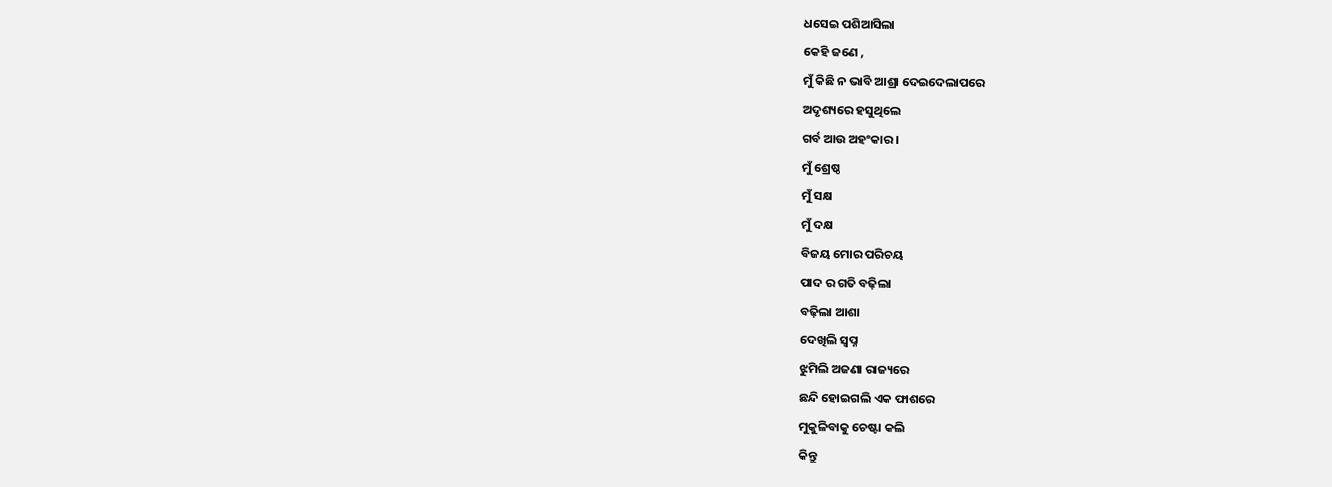ଧସେଇ ପଶିଆସିଲା
କେହି ଜଣେ ,
ମୁଁ କିଛି ନ ଭାବି ଆଶ୍ରା ଦେଇଦେଲାପରେ
ଅଦୃଶ୍ୟରେ ହସୁଥିଲେ
ଗର୍ବ ଆଉ ଅହଂକାର ।
ମୁଁ ଶ୍ରେଷ୍ଠ
ମୁଁ ସକ୍ଷ
ମୁଁ ଦକ୍ଷ
ବିଜୟ ମୋର ପରିଚୟ
ପାଦ ର ଗତି ବଢ଼ିଲା
ବଢ଼ିଲା ଆଶା
ଦେଖିଲି ସ୍ୱପ୍ନ
ଝୁମିଲି ଅଜଣା ରାଜ୍ୟରେ
ଛନ୍ଦି ହୋଇଗଲି ଏକ ଫାଶରେ
ମୁକୁଳିବାକୁ ଚେଷ୍ଟା କଲି
କିନ୍ତୁ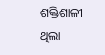ଶକ୍ତିଶାଳୀ ଥିଲା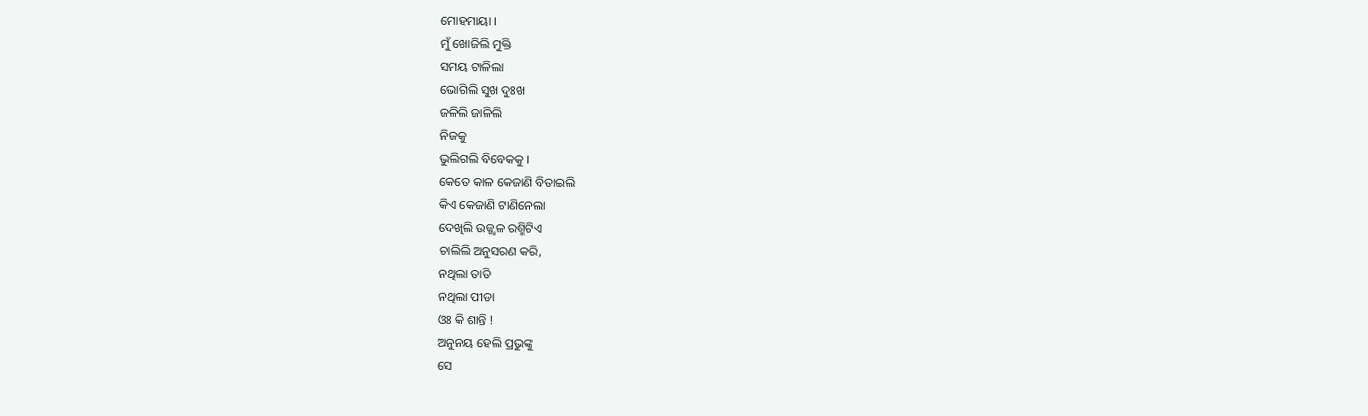ମୋହମାୟା ।
ମୁଁ ଖୋଜିଲି ମୁକ୍ତି
ସମୟ ଟାଳିଲା
ଭୋଗିଲି ସୁଖ ଦୁଃଖ
ଜଳିଲି ଜାଳିଲି
ନିଜକୁ
ଭୁଲିଗଲି ବିବେକକୁ ।
କେତେ କାଳ କେଜାଣି ବିତାଇଲି
କିଏ କେଜାଣି ଟାଣିନେଲା
ଦେଖିଲି ଉଜ୍ଜ୍ୱଳ ରଶ୍ମିଟିଏ
ଚାଲିଲି ଅନୁସରଣ କରି,
ନଥିଲା ତାତି
ନଥିଲା ପୀଡା
ଓଃ କି ଶାନ୍ତି !
ଅନୁନୟ ହେଲି ପ୍ରଭୁଙ୍କୁ
ସେ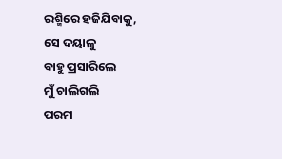ରଶ୍ମିରେ ହଜିଯିବାକୁ,
ସେ ଦୟାଳୁ
ବାହୁ ପ୍ରସାରିଲେ
ମୁଁ ଚାଲିଗଲି
ପରମ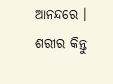ଆନନ୍ଦରେ ।
ଶରୀର କିନ୍ତୁ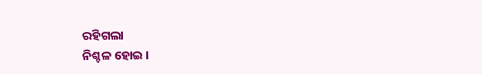ରହିଗଲା
ନିଶ୍ଚଳ ହୋଇ ।